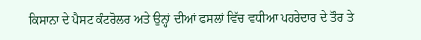ਕਿਸਾਨਾ ਦੇ ਪੈਸਟ ਕੰਟਰੋਲਰ ਅਤੇ ਉਨ੍ਹਾਂ ਦੀਆਂ ਫਸਲਾਂ ਵਿੱਚ ਵਧੀਆ ਪਹਰੇਦਾਰ ਦੇ ਤੌਰ ਤੇ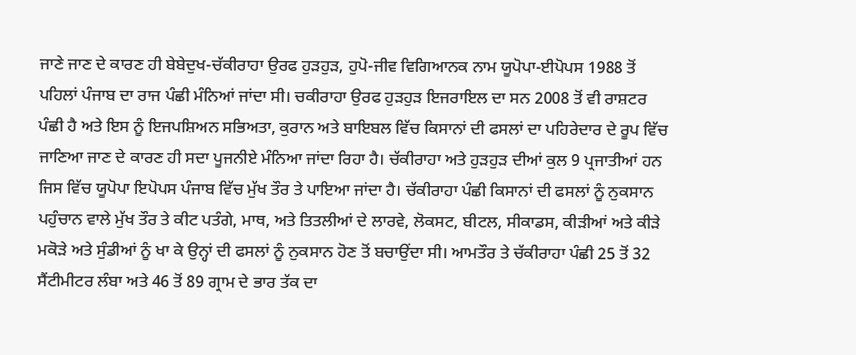ਜਾਣੇ ਜਾਣ ਦੇ ਕਾਰਣ ਹੀ ਬੇਬੇਦੁਖ-ਚੱਕੀਰਾਹਾ ਉਰਫ ਹੁੜਹੁੜ, ਹੁਪੋ-ਜੀਵ ਵਿਗਿਆਨਕ ਨਾਮ ਯੂਪੋਪਾ-ਈਪੋਪਸ 1988 ਤੋਂ ਪਹਿਲਾਂ ਪੰਜਾਬ ਦਾ ਰਾਜ ਪੰਛੀ ਮੰਨਿਆਂ ਜਾਂਦਾ ਸੀ। ਚਕੀਰਾਹਾ ਉਰਫ ਹੁੜਹੁੜ ਇਜਰਾਇਲ ਦਾ ਸਨ 2008 ਤੋਂ ਵੀ ਰਾਸ਼ਟਰ ਪੰਛੀ ਹੈ ਅਤੇ ਇਸ ਨੂੰ ਇਜਪਸ਼ਿਅਨ ਸਭਿਅਤਾ, ਕੁਰਾਨ ਅਤੇ ਬਾਇਬਲ ਵਿੱਚ ਕਿਸਾਨਾਂ ਦੀ ਫਸਲਾਂ ਦਾ ਪਹਿਰੇਦਾਰ ਦੇ ਰੂਪ ਵਿੱਚ ਜਾਣਿਆ ਜਾਣ ਦੇ ਕਾਰਣ ਹੀ ਸਦਾ ਪੂਜਨੀਏ ਮੰਨਿਆ ਜਾਂਦਾ ਰਿਹਾ ਹੈ। ਚੱਕੀਰਾਹਾ ਅਤੇ ਹੁੜਹੁੜ ਦੀਆਂ ਕੁਲ 9 ਪ੍ਰਜਾਤੀਆਂ ਹਨ ਜਿਸ ਵਿੱਚ ਯੂਪੋਪਾ ਇਪੋਪਸ ਪੰਜਾਬ ਵਿੱਚ ਮੁੱਖ ਤੌਰ ਤੇ ਪਾਇਆ ਜਾਂਦਾ ਹੈ। ਚੱਕੀਰਾਹਾ ਪੰਛੀ ਕਿਸਾਨਾਂ ਦੀ ਫਸਲਾਂ ਨੂੰ ਨੁਕਸਾਨ ਪਹੁੰਚਾਨ ਵਾਲੇ ਮੁੱਖ ਤੌਰ ਤੇ ਕੀਟ ਪਤੰਗੇ, ਮਾਥ, ਅਤੇ ਤਿਤਲੀਆਂ ਦੇ ਲਾਰਵੇ, ਲੋਕਸਟ, ਬੀਟਲ, ਸੀਕਾਡਸ, ਕੀੜੀਆਂ ਅਤੇ ਕੀੜੇ ਮਕੋੜੇ ਅਤੇ ਸੁੰਡੀਆਂ ਨੂੰ ਖਾ ਕੇ ਉਨ੍ਹਾਂ ਦੀ ਫਸਲਾਂ ਨੂੰ ਨੁਕਸਾਨ ਹੋਣ ਤੋਂ ਬਚਾਉਂਦਾ ਸੀ। ਆਮਤੌਰ ਤੇ ਚੱਕੀਰਾਹਾ ਪੰਛੀ 25 ਤੋਂ 32 ਸੈਂਟੀਮੀਟਰ ਲੰਬਾ ਅਤੇ 46 ਤੋਂ 89 ਗ੍ਰਾਮ ਦੇ ਭਾਰ ਤੱਕ ਦਾ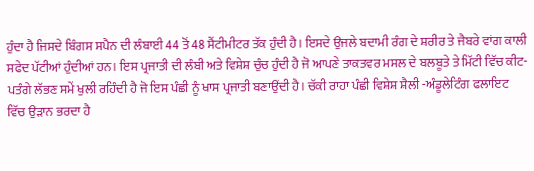ਹੁੰਦਾ ਹੈ ਜਿਸਦੇ ਬਿੰਗਸ ਸਪੈਨ ਦੀ ਲੰਬਾਈ 44 ਤੋਂ 48 ਸੈਂਟੀਮੀਟਰ ਤੱਕ ਹੁੰਦੀ ਹੈ। ਇਸਦੇ ਉਜਲੇ ਬਦਾਮੀ ਰੰਗ ਦੇ ਸ਼ਰੀਰ ਤੇ ਜੈਬਰੇ ਵਾਂਗ ਕਾਲੀ ਸਫੇਦ ਪੱਟੀਆਂ ਹੁੰਦੀਆਂ ਹਨ। ਇਸ ਪ੍ਰਜਾਤੀ ਦੀ ਲੰਬੀ ਅਤੇ ਵਿਸ਼ੇਸ਼ ਚੁੰਚ ਹੁੰਦੀ ਹੈ ਜੋ ਆਪਣੇ ਤਾਕਤਵਰ ਮਸਲ ਦੇ ਬਲਬੂਤੇ ਤੇ ਮਿੱਟੀ ਵਿੱਚ ਕੀਟ-ਪਤੰਗੇ ਲੱਭਣ ਸਮੇਂ ਖੁਲੀ ਰਹਿੰਦੀ ਹੈ ਜੋ ਇਸ ਪੰਛੀ ਨੂੰ ਖਾਸ ਪ੍ਰਜਾਤੀ ਬਣਾਉਂਦੀ ਹੈ। ਚੱਕੀ ਰਾਹਾ ਪੰਛੀ ਵਿਸ਼ੇਸ਼ ਸ਼ੈਲੀ -ਅੰਡੂਲੇਟਿੰਗ ਫਲਾਇਟ ਵਿੱਚ ਉੜਾਨ ਭਰਦਾ ਹੈ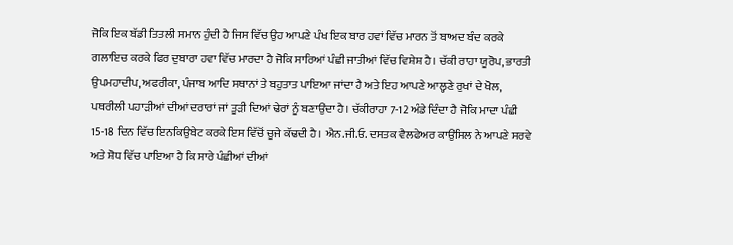ਜੋਕਿ ਇਕ ਬੱਡੀ ਤਿਤਲੀ ਸਮਾਨ ਹੁੰਦੀ ਹੈ ਜਿਸ ਵਿੱਚ ਉਹ ਆਪਣੇ ਪੰਖ ਇਕ ਬਾਰ ਹਵਾਂ ਵਿੱਚ ਮਾਰਨ ਤੋਂ ਬਾਅਦ ਬੰਦ ਕਰਕੇ ਗਲਾਇਚ ਕਰਕੇ ਫਿਰ ਦੁਬਾਰਾ ਹਵਾ ਵਿੱਚ ਮਾਰਦਾ ਹੈ ਜੋਕਿ ਸਾਰਿਆਂ ਪੰਛੀ ਜਾਤੀਆਂ ਵਿੱਚ ਵਿਸ਼ੇਸ਼ ਹੈ। ਚੱਕੀ ਰਾਹਾ ਯੂਰੋਪ, ਭਾਰਤੀ ਉਪਮਹਾਦੀਪ, ਅਫਰੀਕਾ, ਪੰਜਾਬ ਆਦਿ ਸਥਾਨਾਂ ਤੇ ਬਹੁਤਾਤ ਪਾਇਆ ਜਾਂਦਾ ਹੈ ਅਤੇ ਇਹ ਆਪਣੇ ਆਲ੍ਹਣੇ ਰੁਖਾਂ ਦੇ ਖੋਲ, ਪਥਰੀਲੀ ਪਹਾੜੀਆਂ ਦੀਆਂ ਦਰਾਰਾਂ ਜਾਂ ਤੂੜੀ ਦਿਆਂ ਢੇਰਾਂ ਨੂੰ ਬਣਾਉਂਦਾ ਹੈ। ਚੱਕੀਰਾਹਾ 7-12 ਅੰਡੇ ਦਿੰਦਾ ਹੈ ਜੋਕਿ ਮਾਦਾ ਪੰਛੀ 15-18 ਦਿਨ ਵਿੱਚ ਇਨਕਿਉਬੇਟ ਕਰਕੇ ਇਸ ਵਿੱਚੋਂ ਚੂਜੇ ਕੱਢਦੀ ਹੈ। ਐਨ.ਜੀ.ਓ. ਦਸਤਕ ਵੈਲਫੇਅਰ ਕਾਉਂਸਿਲ ਨੇ ਆਪਣੇ ਸਰਵੇ ਅਤੇ ਸ਼ੋਧ ਵਿੱਚ ਪਾਇਆ ਹੈ ਕਿ ਸਾਰੇ ਪੰਛੀਆਂ ਦੀਆਂ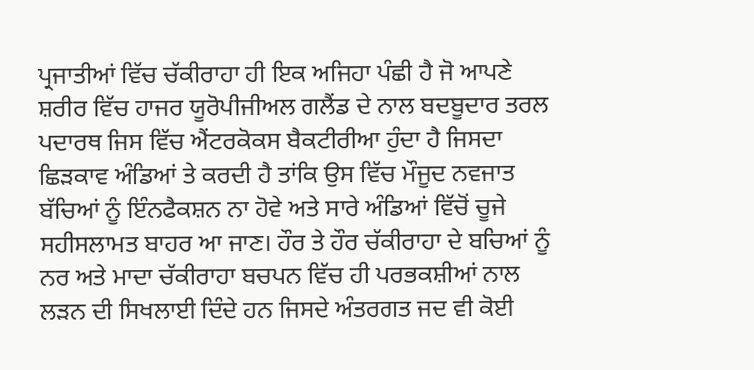ਪ੍ਰਜਾਤੀਆਂ ਵਿੱਚ ਚੱਕੀਰਾਹਾ ਹੀ ਇਕ ਅਜਿਹਾ ਪੰਛੀ ਹੈ ਜੋ ਆਪਣੇ ਸ਼ਰੀਰ ਵਿੱਚ ਹਾਜਰ ਯੂਰੋਪੀਜੀਅਲ ਗਲੈਂਡ ਦੇ ਨਾਲ ਬਦਬੂਦਾਰ ਤਰਲ ਪਦਾਰਥ ਜਿਸ ਵਿੱਚ ਐਂਟਰਕੋਕਸ ਬੈਕਟੀਰੀਆ ਹੁੰਦਾ ਹੈ ਜਿਸਦਾ ਛਿੜਕਾਵ ਅੰਡਿਆਂ ਤੇ ਕਰਦੀ ਹੈ ਤਾਂਕਿ ਉਸ ਵਿੱਚ ਮੌਜੂਦ ਨਵਜਾਤ ਬੱਚਿਆਂ ਨੂੰ ਇੰਨਫੈਕਸ਼ਨ ਨਾ ਹੋਵੇ ਅਤੇ ਸਾਰੇ ਅੰਡਿਆਂ ਵਿੱਚੋਂ ਚੂਜੇ ਸਹੀਸਲਾਮਤ ਬਾਹਰ ਆ ਜਾਣ। ਹੌਰ ਤੇ ਹੌਰ ਚੱਕੀਰਾਹਾ ਦੇ ਬਚਿਆਂ ਨੂੰ ਨਰ ਅਤੇ ਮਾਦਾ ਚੱਕੀਰਾਹਾ ਬਚਪਨ ਵਿੱਚ ਹੀ ਪਰਭਕਸ਼ੀਆਂ ਨਾਲ ਲੜਨ ਦੀ ਸਿਖਲਾਈ ਦਿੰਦੇ ਹਨ ਜਿਸਦੇ ਅੰਤਰਗਤ ਜਦ ਵੀ ਕੋਈ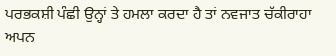ਪਰਭਕਸ਼ੀ ਪੰਛੀ ਉਨ੍ਹਾਂ ਤੇ ਹਮਲਾ ਕਰਦਾ ਹੈ ਤਾਂ ਨਵਜਾਤ ਚੱਕੀਰਾਹਾ ਅਪਨ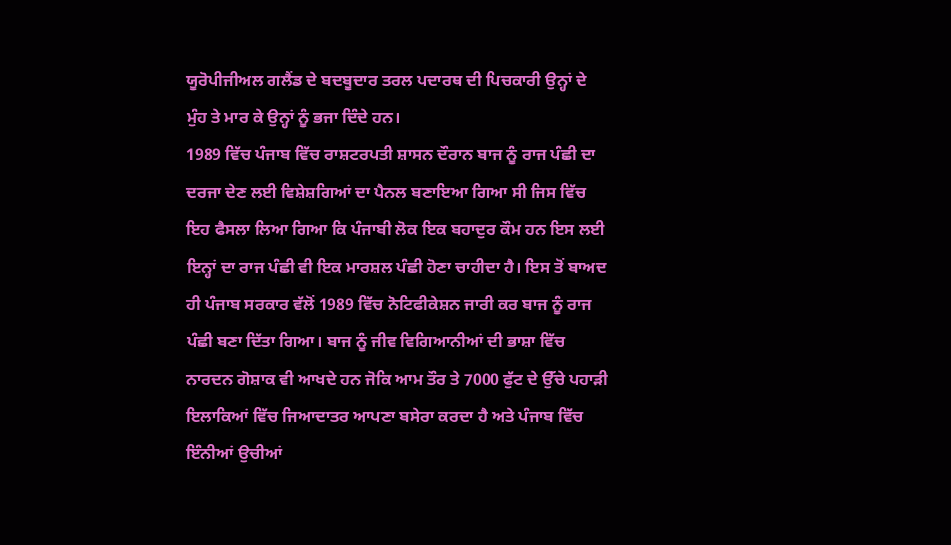ਯੂਰੋਪੀਜੀਅਲ ਗਲੈਂਡ ਦੇ ਬਦਬੂਦਾਰ ਤਰਲ ਪਦਾਰਥ ਦੀ ਪਿਚਕਾਰੀ ਉਨ੍ਹਾਂ ਦੇ ਮੁੰਹ ਤੇ ਮਾਰ ਕੇ ਉਨ੍ਹਾਂ ਨੂੰ ਭਜਾ ਦਿੰਦੇ ਹਨ।
1989 ਵਿੱਚ ਪੰਜਾਬ ਵਿੱਚ ਰਾਸ਼ਟਰਪਤੀ ਸ਼ਾਸਨ ਦੌਰਾਨ ਬਾਜ ਨੂੰ ਰਾਜ ਪੰਛੀ ਦਾ ਦਰਜਾ ਦੇਣ ਲਈ ਵਿਸ਼ੇਸ਼ਗਿਆਂ ਦਾ ਪੈਨਲ ਬਣਾਇਆ ਗਿਆ ਸੀ ਜਿਸ ਵਿੱਚ ਇਹ ਫੈਸਲਾ ਲਿਆ ਗਿਆ ਕਿ ਪੰਜਾਬੀ ਲੋਕ ਇਕ ਬਹਾਦੁਰ ਕੌਮ ਹਨ ਇਸ ਲਈ ਇਨ੍ਹਾਂ ਦਾ ਰਾਜ ਪੰਛੀ ਵੀ ਇਕ ਮਾਰਸ਼ਲ ਪੰਛੀ ਹੋਣਾ ਚਾਹੀਦਾ ਹੈ। ਇਸ ਤੋਂ ਬਾਅਦ ਹੀ ਪੰਜਾਬ ਸਰਕਾਰ ਵੱਲੋਂ 1989 ਵਿੱਚ ਨੋਟਿਫੀਕੇਸ਼ਨ ਜਾਰੀ ਕਰ ਬਾਜ ਨੂੰ ਰਾਜ ਪੰਛੀ ਬਣਾ ਦਿੱਤਾ ਗਿਆ। ਬਾਜ ਨੂੰ ਜੀਵ ਵਿਗਿਆਨੀਆਂ ਦੀ ਭਾਸ਼ਾ ਵਿੱਚ ਨਾਰਦਨ ਗੋਸ਼ਾਕ ਵੀ ਆਖਦੇ ਹਨ ਜੋਕਿ ਆਮ ਤੌਰ ਤੇ 7000 ਫੁੱਟ ਦੇ ਉੱਚੇ ਪਹਾੜੀ ਇਲਾਕਿਆਂ ਵਿੱਚ ਜਿਆਦਾਤਰ ਆਪਣਾ ਬਸੇਰਾ ਕਰਦਾ ਹੈ ਅਤੇ ਪੰਜਾਬ ਵਿੱਚ ਇੰਨੀਆਂ ਉਚੀਆਂ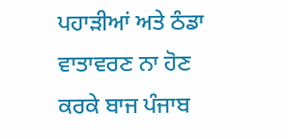ਪਹਾੜੀਆਂ ਅਤੇ ਠੰਡਾ ਵਾਤਾਵਰਣ ਨਾ ਹੋਣ ਕਰਕੇ ਬਾਜ ਪੰਜਾਬ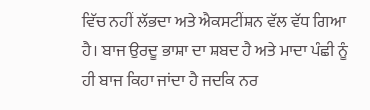ਵਿੱਚ ਨਹੀਂ ਲੱਭਦਾ ਅਤੇ ਐਕਸਟੀਂਸ਼ਨ ਵੱਲ ਵੱਧ ਗਿਆ ਹੈ। ਬਾਜ ਉਰਦੂ ਭਾਸ਼ਾ ਦਾ ਸ਼ਬਦ ਹੈ ਅਤੇ ਮਾਦਾ ਪੰਛੀ ਨੂੰ ਹੀ ਬਾਜ ਕਿਹਾ ਜਾਂਦਾ ਹੈ ਜਦਕਿ ਨਰ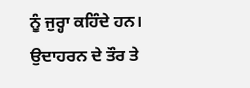ਨੂੰ ਜੁਰ੍ਹਾ ਕਹਿੰਦੇ ਹਨ। ਉਦਾਹਰਨ ਦੇ ਤੌਰ ਤੇ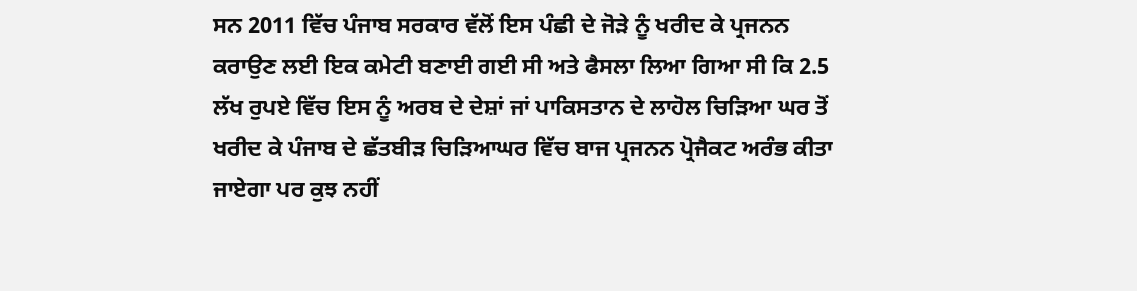ਸਨ 2011 ਵਿੱਚ ਪੰਜਾਬ ਸਰਕਾਰ ਵੱਲੋਂ ਇਸ ਪੰਛੀ ਦੇ ਜੋੜੇ ਨੂੰ ਖਰੀਦ ਕੇ ਪ੍ਰਜਨਨ ਕਰਾਉਣ ਲਈ ਇਕ ਕਮੇਟੀ ਬਣਾਈ ਗਈ ਸੀ ਅਤੇ ਫੈਸਲਾ ਲਿਆ ਗਿਆ ਸੀ ਕਿ 2.5 ਲੱਖ ਰੁਪਏ ਵਿੱਚ ਇਸ ਨੂੰ ਅਰਬ ਦੇ ਦੇਸ਼ਾਂ ਜਾਂ ਪਾਕਿਸਤਾਨ ਦੇ ਲਾਹੋਲ ਚਿੜਿਆ ਘਰ ਤੋਂ ਖਰੀਦ ਕੇ ਪੰਜਾਬ ਦੇ ਛੱਤਬੀੜ ਚਿੜਿਆਘਰ ਵਿੱਚ ਬਾਜ ਪ੍ਰਜਨਨ ਪ੍ਰੋਜੈਕਟ ਅਰੰਭ ਕੀਤਾ ਜਾਏਗਾ ਪਰ ਕੁਝ ਨਹੀਂ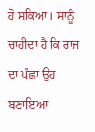ਹੋ ਸਕਿਆ। ਸਾਨੂੰ ਚਾਹੀਦਾ ਹੈ ਕਿ ਰਾਜ ਦਾ ਪੰਛਾ ਉਹ ਬਣਾਇਆ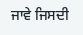ਜਾਵੇ ਜਿਸਦੀ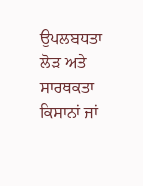ਉਪਲਬਧਤਾ ਲੋੜ ਅਤੇ ਸਾਰਥਕਤਾ ਕਿਸਾਨਾਂ ਜਾਂ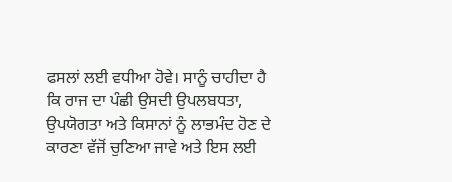ਫਸਲਾਂ ਲਈ ਵਧੀਆ ਹੋਵੇ। ਸਾਨੂੰ ਚਾਹੀਦਾ ਹੈ ਕਿ ਰਾਜ ਦਾ ਪੰਛੀ ਉਸਦੀ ਉਪਲਬਧਤਾ, ਉਪਯੋਗਤਾ ਅਤੇ ਕਿਸਾਨਾਂ ਨੂੰ ਲਾਭਮੰਦ ਹੋਣ ਦੇ ਕਾਰਣਾ ਵੱਜੋਂ ਚੁਣਿਆ ਜਾਵੇ ਅਤੇ ਇਸ ਲਈ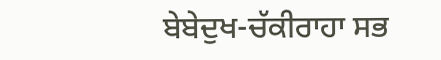ਬੇਬੇਦੁਖ-ਚੱਕੀਰਾਹਾ ਸਭ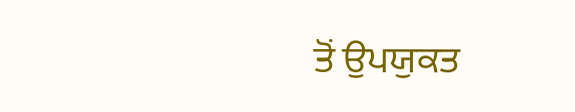ਤੋਂ ਉਪਯੁਕਤ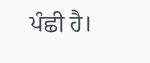ਪੰਛੀ ਹੈ।